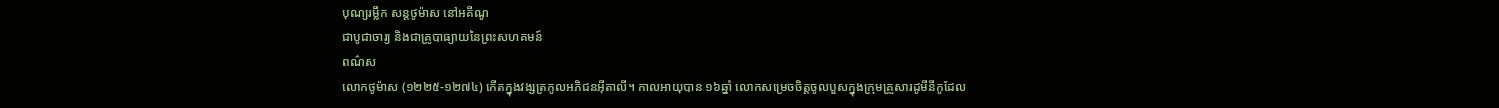បុណ្យរម្លឹក សន្តថូម៉ាស នៅអគីណូ
ជាបូជាចារ្យ និងជាគ្រូបាធ្យាយនៃព្រះសហគមន៍
ពណ៌ស
លោកថូម៉ាស (១២២៥-១២៧៤) កើតក្នុងវង្សត្រកូលអភិជនអ៊ីតាលី។ កាលអាយុបាន ១៦ឆ្នាំ លោកសម្រេចចិត្តចូលបួសក្នុងក្រុមគ្រួសារដូមីនីកូដែល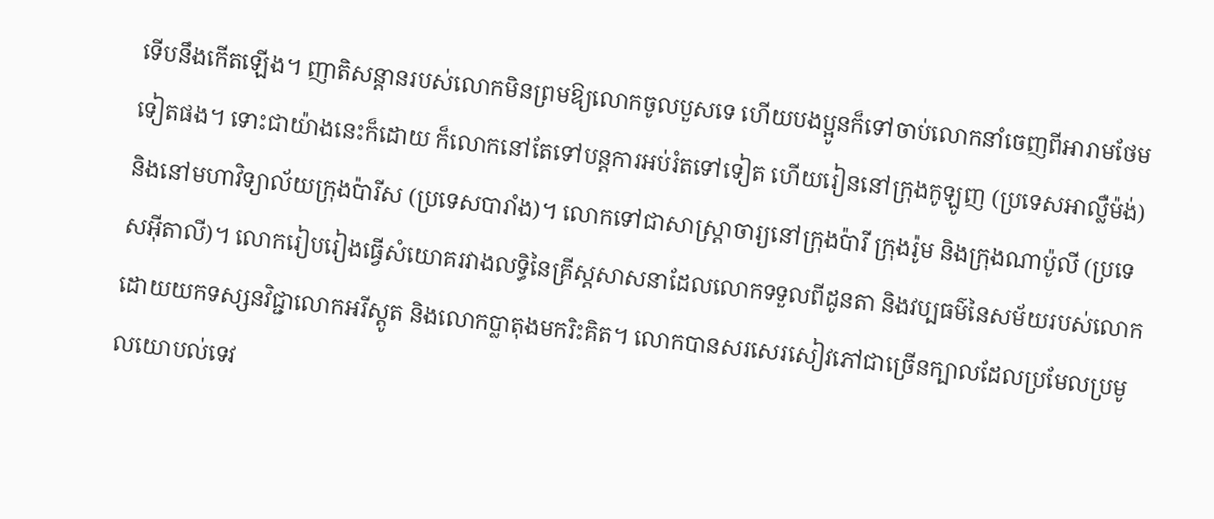ទើបនឹងកើតឡើង។ ញាតិសន្តានរបស់លោកមិនព្រមឱ្យលោកចូលបួសទេ ហើយបងប្អូនក៏ទៅចាប់លោកនាំចេញពីអារាមថែមទៀតផង។ ទោះជាយ៉ាងនេះក៏ដោយ ក៏លោកនៅតែទៅបន្តការអប់រំតទៅទៀត ហើយរៀននៅក្រុងកូឡូញ (ប្រទេសអាល្លឺម៉ង់) និងនៅមហាវិទ្យាល័យក្រុងប៉ារីស (ប្រទេសបារាំង)។ លោកទៅជាសាស្ត្រាចារ្យនៅក្រុងប៉ារី ក្រុងរ៉ូម និងក្រុងណាប៉ូលី (ប្រទេសអ៊ីតាលី)។ លោករៀបរៀងធ្វើសំយោគរវាងលទ្ធិនៃគ្រីស្តសាសនាដែលលោកទទួលពីដូនតា និងវប្បធម៌នៃសម័យរបស់លោកដោយយកទស្សនវិជ្ជាលោកអរីស្តូត និងលោកប្លាតុងមករិះគិត។ លោកបានសរសេរសៀវភៅជាច្រើនក្បាលដែលប្រមែលប្រមូលយោបល់ទេវ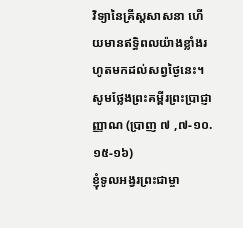វិទ្យានៃគ្រីស្តសាសនា ហើយមានឥទ្ធិពលយ៉ាងខ្លាំងរហូតមកដល់សព្វថ្ងៃនេះ។
សូមថ្លែងព្រះគម្ពីរព្រះប្រាជ្ញាញ្ញាណ (ប្រាញ ៧ ,៧-១០.១៥-១៦)
ខ្ញុំទូលអង្វរព្រះជាម្ចា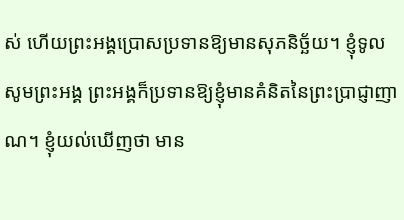ស់ ហើយព្រះអង្គប្រោសប្រទានឱ្យមានសុភនិច្ឆ័យ។ ខ្ញុំទូលសូមព្រះអង្គ ព្រះអង្គក៏ប្រទានឱ្យខ្ញុំមានគំនិតនៃព្រះប្រាជ្ញាញាណ។ ខ្ញុំយល់ឃើញថា មាន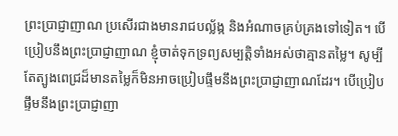ព្រះប្រាជ្ញាញាណ ប្រសើរជាងមានរាជបល្ល័ង្ក និងអំណាចគ្រប់គ្រងទៅទៀត។ បើប្រៀបនឹងព្រះប្រាជ្ញាញាណ ខ្ញុំចាត់ទុកទ្រព្យសម្បត្តិទាំងអស់ថាគ្មានតម្លៃ។ សូម្បីតែត្បូងពេជ្រដ៏មានតម្លៃក៏មិនអាចប្រៀបផ្ទឹមនឹងព្រះប្រាជ្ញាញាណដែរ។ បើប្រៀបផ្ទឹមនឹងព្រះប្រាជ្ញាញា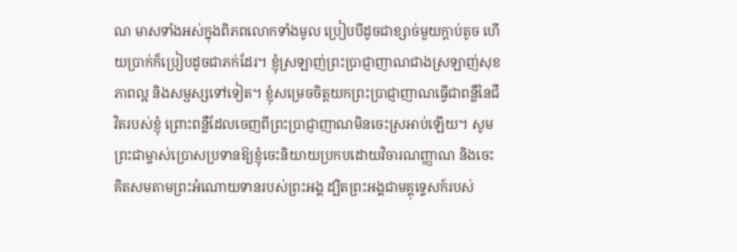ណ មាសទាំងអស់ក្នុងពិភពលោកទាំងមូល ប្រៀបបីដូចជាខ្សាច់មួយក្តាប់តូច ហើយប្រាក់ក៏ប្រៀបដូចជាភក់ដែរ។ ខ្ញុំស្រឡាញ់ព្រះប្រាជ្ញាញាណជាងស្រឡាញ់សុខភាពល្អ និងសម្ផស្សទៅទៀត។ ខ្ញុំសម្រេចចិត្តយកព្រះប្រាជ្ញាញាណធ្វើជាពន្លឺនៃជីវិតរបស់ខ្ញុំ ព្រោះពន្លឺដែលចេញពីព្រះប្រាជ្ញាញាណមិនចេះស្រអាប់ឡើយ។ សូមព្រះជាម្ចាស់ប្រោសប្រទានឱ្យខ្ញុំចេះនិយាយប្រកបដោយវិចារណញ្ញាណ និងចេះគិតសមតាមព្រះអំណោយទានរបស់ព្រះអង្គ ដ្បិតព្រះអង្គជាមគ្គុទ្ទេសក៍របស់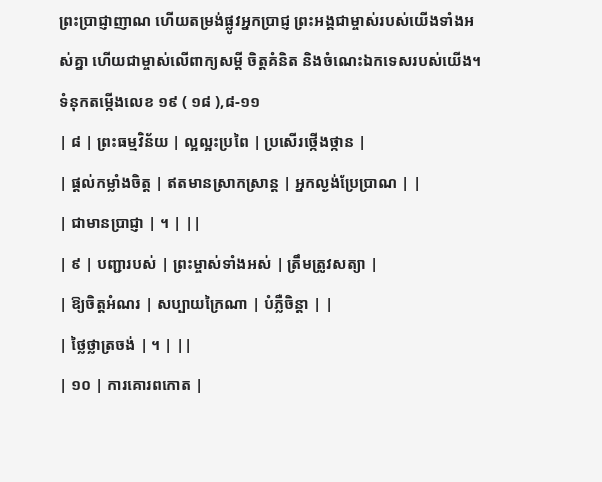ព្រះប្រាជ្ញាញាណ ហើយតម្រង់ផ្លូវអ្នកប្រាជ្ញ ព្រះអង្គជាម្ចាស់របស់យើងទាំងអស់គ្នា ហើយជាម្ចាស់លើពាក្យសម្ដី ចិត្តគំនិត និងចំណេះឯកទេសរបស់យើង។
ទំនុកតម្កើងលេខ ១៩ ( ១៨ ),៨-១១
| ៨ | ព្រះធម្មវិន័យ | ល្អល្អះប្រពៃ | ប្រសើរថ្កើងថ្កាន |
| ផ្តល់កម្លាំងចិត្ត | ឥតមានស្រាកស្រាន្ត | អ្នកល្ងង់ប្រែប្រាណ | |
| ជាមានប្រាជ្ញា | ។ | ||
| ៩ | បញ្ជារបស់ | ព្រះម្ចាស់ទាំងអស់ | ត្រឹមត្រូវសត្យា |
| ឱ្យចិត្តអំណរ | សប្បាយក្រៃណា | បំភ្លឺចិន្តា | |
| ថ្លៃថ្លាត្រចង់ | ។ | ||
| ១០ | ការគោរពកោត |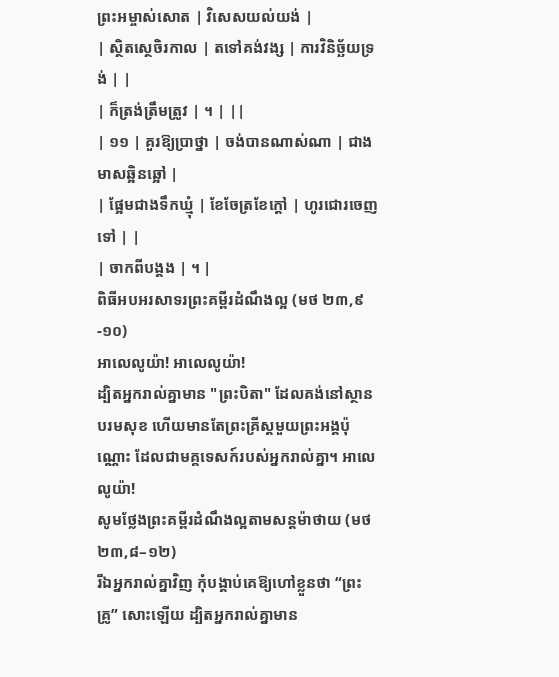ព្រះអម្ចាស់សោត | វិសេសយល់យង់ |
| ស្ថិតស្ថេចិរកាល | តទៅគង់វង្ស | ការវិនិច្ឆ័យទ្រង់ | |
| ក៏ត្រង់ត្រឹមត្រូវ | ។ | ||
| ១១ | គួរឱ្យប្រាថ្នា | ចង់បានណាស់ណា | ជាងមាសឆ្អិនឆ្អៅ |
| ផ្អែមជាងទឹកឃ្មុំ | ខែចែត្រខែក្តៅ | ហូរជោរចេញទៅ | |
| ចាកពីបង្គង | ។ |
ពិធីអបអរសាទរព្រះគម្ពីរដំណឹងល្អ (មថ ២៣,៩-១០)
អាលេលូយ៉ា! អាលេលូយ៉ា!
ដ្បិតអ្នករាល់គ្នាមាន "ព្រះបិតា" ដែលគង់នៅស្ថានបរមសុខ ហើយមានតែព្រះគ្រីស្តមួយព្រះអង្គប៉ុណ្ណោះ ដែលជាមគ្គទេសក៍របស់អ្នករាល់គ្នា។ អាលេលូយ៉ា!
សូមថ្លែងព្រះគម្ពីរដំណឹងល្អតាមសន្តម៉ាថាយ (មថ ២៣,៨–១២)
រីឯអ្នករាល់គ្នាវិញ កុំបង្គាប់គេឱ្យហៅខ្លួនថា “ព្រះគ្រូ” សោះឡើយ ដ្បិតអ្នករាល់គ្នាមាន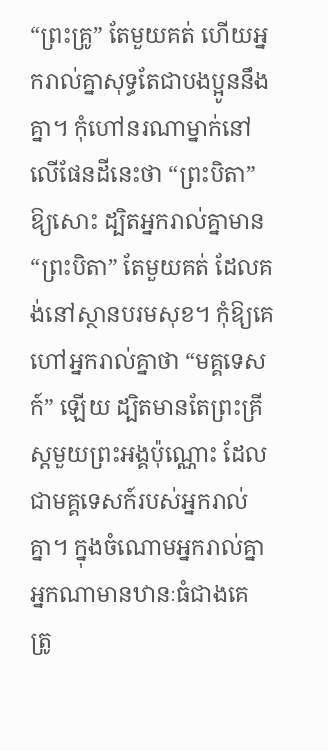“ព្រះគ្រូ” តែមួយគត់ ហើយអ្នករាល់គ្នាសុទ្ធតែជាបងប្អូននឹងគ្នា។ កុំហៅនរណាម្នាក់នៅលើផែនដីនេះថា “ព្រះបិតា” ឱ្យសោះ ដ្បិតអ្នករាល់គ្នាមាន “ព្រះបិតា” តែមួយគត់ ដែលគង់នៅស្ថានបរមសុខ។ កុំឱ្យគេហៅអ្នករាល់គ្នាថា “មគ្គទេសក៍” ឡើយ ដ្បិតមានតែព្រះគ្រីស្ដមួយព្រះអង្គប៉ុណ្ណោះ ដែលជាមគ្គទេសក៍របស់អ្នករាល់គ្នា។ ក្នុងចំណោមអ្នករាល់គ្នា អ្នកណាមានឋានៈធំជាងគេ ត្រូ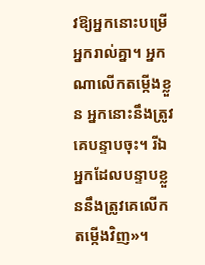វឱ្យអ្នកនោះបម្រើអ្នករាល់គ្នា។ អ្នកណាលើកតម្កើងខ្លួន អ្នកនោះនឹងត្រូវគេបន្ទាបចុះ។ រីឯអ្នកដែលបន្ទាបខ្លួននឹងត្រូវគេលើកតម្កើងវិញ»។